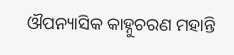ଔପନ୍ୟାସିକ କାହ୍ନୁଚରଣ ମହାନ୍ତି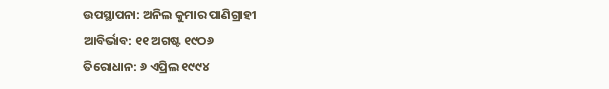ଉପସ୍ଥାପନା: ଅନିଲ କୁମାର ପାଣିଗ୍ରାହୀ
ଆବିର୍ଭାବ: ୧୧ ଅଗଷ୍ଟ ୧୯ଠ୬
ତିରୋଧାନ: ୬ ଏପ୍ରିଲ ୧୯୯୪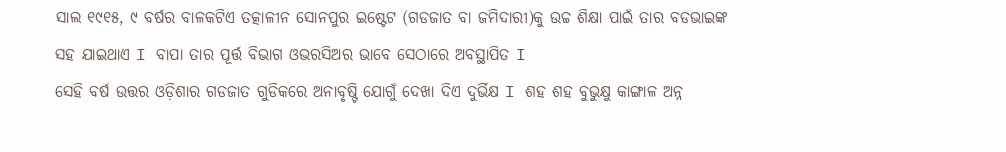ସାଲ ୧୯୧୫, ୯ ବର୍ଷର ବାଳକଟିଏ ତତ୍କାଳୀନ ସୋନପୁର ଇଷ୍ଟେଟ (ଗଡଜାତ ବା ଜମିଦାରୀ)କୁ ଉଚ୍ଚ ଶିକ୍ଷା ପାଇଁ ତାର ବଡଭାଇଙ୍କ ସହ ଯାଇଥାଏ I ବାପା ତାର ପୂର୍ତ୍ତ ବିଭାଗ ଓଭରସିଅର ଭାବେ ସେଠାରେ ଅବସ୍ଥାପିତ I
ସେହି ବର୍ଷ ଉତ୍ତର ଓଡ଼ିଶାର ଗଡଜାତ ଗୁଡିକରେ ଅନାବୃଷ୍ଟି ଯୋଗୁଁ ଦେଖା ଦିଏ ଦୁର୍ଭିକ୍ଷ I ଶହ ଶହ ବୁଭୁକ୍ଷୁ କାଙ୍ଗାଳ ଅନ୍ନ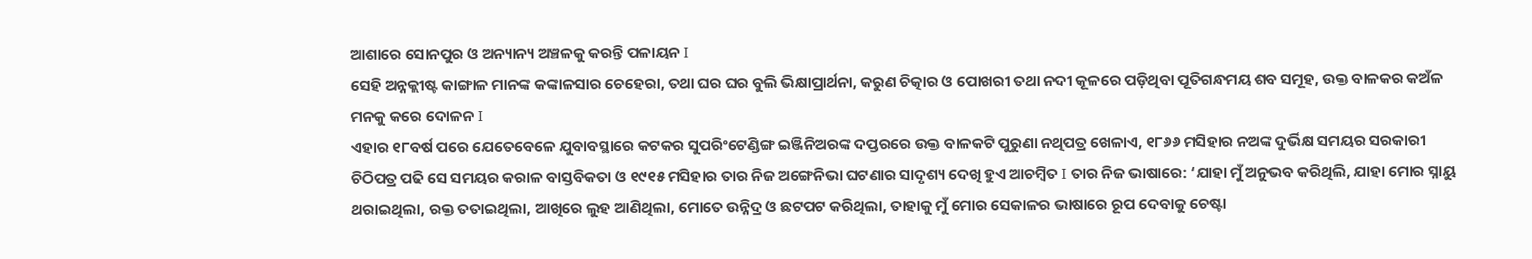ଆଶାରେ ସୋନପୁର ଓ ଅନ୍ୟାନ୍ୟ ଅଞ୍ଚଳକୁ କରନ୍ତି ପଳାୟନ I
ସେହି ଅନ୍ନକ୍ଲୀଷ୍ଟ କାଙ୍ଗାଳ ମାନଙ୍କ କଙ୍କାଳସାର ଚେହେରା, ତଥା ଘର ଘର ବୁଲି ଭିକ୍ଷାପ୍ରାର୍ଥନା, କରୁଣ ଚିତ୍କାର ଓ ପୋଖରୀ ତଥା ନଦୀ କୂଳରେ ପଡ଼ିଥିବା ପୂତିଗନ୍ଧମୟ ଶବ ସମୂହ, ଉକ୍ତ ବାଳକର କଅଁଳ ମନକୁ କରେ ଦୋଳନ I
ଏହାର ୧୮ବର୍ଷ ପରେ ଯେତେବେଳେ ଯୁବାବସ୍ଥାରେ କଟକର ସୁପରିଂଟେଣ୍ଡିଙ୍ଗ ଇଞ୍ଜିନିଅରଙ୍କ ଦପ୍ତରରେ ଉକ୍ତ ବାଳକଟି ପୁରୁଣା ନଥିପତ୍ର ଖେଳାଏ, ୧୮୬୬ ମସିହାର ନଅଙ୍କ ଦୁର୍ଭିକ୍ଷ ସମୟର ସରକାରୀ ଚିଠିପତ୍ର ପଢି ସେ ସମୟର କରାଳ ବାସ୍ତବିକତା ଓ ୧୯୧୫ ମସିହାର ତାର ନିଜ ଅଙ୍ଗେନିଭା ଘଟଣାର ସାଦୃଶ୍ୟ ଦେଖି ହୁଏ ଆଚମ୍ବିତ I ତାର ନିଜ ଭାଷାରେ: ‘ଯାହା ମୁଁ ଅନୁଭବ କରିଥିଲି, ଯାହା ମୋର ସ୍ନାୟୁ ଥରାଇଥିଲା, ରକ୍ତ ତତାଇଥିଲା, ଆଖିରେ ଲୁହ ଆଣିଥିଲା, ମୋତେ ଉନ୍ନିଦ୍ର ଓ ଛଟପଟ କରିଥିଲା, ତାହାକୁ ମୁଁ ମୋର ସେକାଳର ଭାଷାରେ ରୂପ ଦେବାକୁ ଚେଷ୍ଟା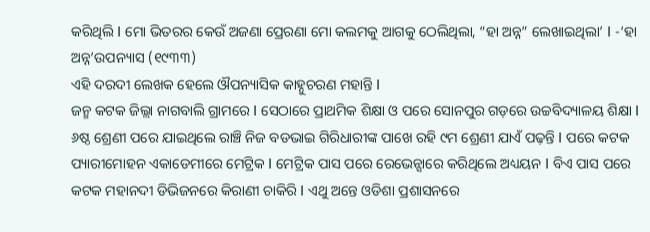କରିଥିଲି I ମୋ ଭିତରର କେଉଁ ଅଜଣା ପ୍ରେରଣା ମୋ କଲମକୁ ଆଗକୁ ଠେଲିଥିଲା, “ହା ଅନ୍ନ” ଲେଖାଇଥିଲା’ I -‘ହା ଅନ୍ନ’ଉପନ୍ୟାସ (୧୯୩୩)
ଏହି ଦରଦୀ ଲେଖକ ହେଲେ ଔପନ୍ୟାସିକ କାହ୍ନୁଚରଣ ମହାନ୍ତି I
ଜନ୍ମ କଟକ ଜିଲ୍ଲା ନାଗବାଲି ଗ୍ରାମରେ I ସେଠାରେ ପ୍ରାଥମିକ ଶିକ୍ଷା ଓ ପରେ ସୋନପୁର ଗଡ଼ରେ ଉଚ୍ଚବିଦ୍ୟାଳୟ ଶିକ୍ଷା I ୬ଷ୍ଠ ଶ୍ରେଣୀ ପରେ ଯାଇଥିଲେ ରାଞ୍ଚି ନିଜ ବଡଭାଇ ଗିରିଧାରୀଙ୍କ ପାଖେ ରହି ୯ମ ଶ୍ରେଣୀ ଯାଏଁ ପଢ଼ନ୍ତି I ପରେ କଟକ ପ୍ୟାରୀମୋହନ ଏକାଡେମୀରେ ମେଟ୍ରିକ I ମେଟ୍ରିକ ପାସ ପରେ ରେଭେନ୍ସାରେ କରିଥିଲେ ଅଧ୍ୟୟନ I ବିଏ ପାସ ପରେ କଟକ ମହାନଦୀ ଡିଭିଜନରେ କିରାଣୀ ଚାକିରି I ଏଥୁ ଅନ୍ତେ ଓଡିଶା ପ୍ରଶାସନରେ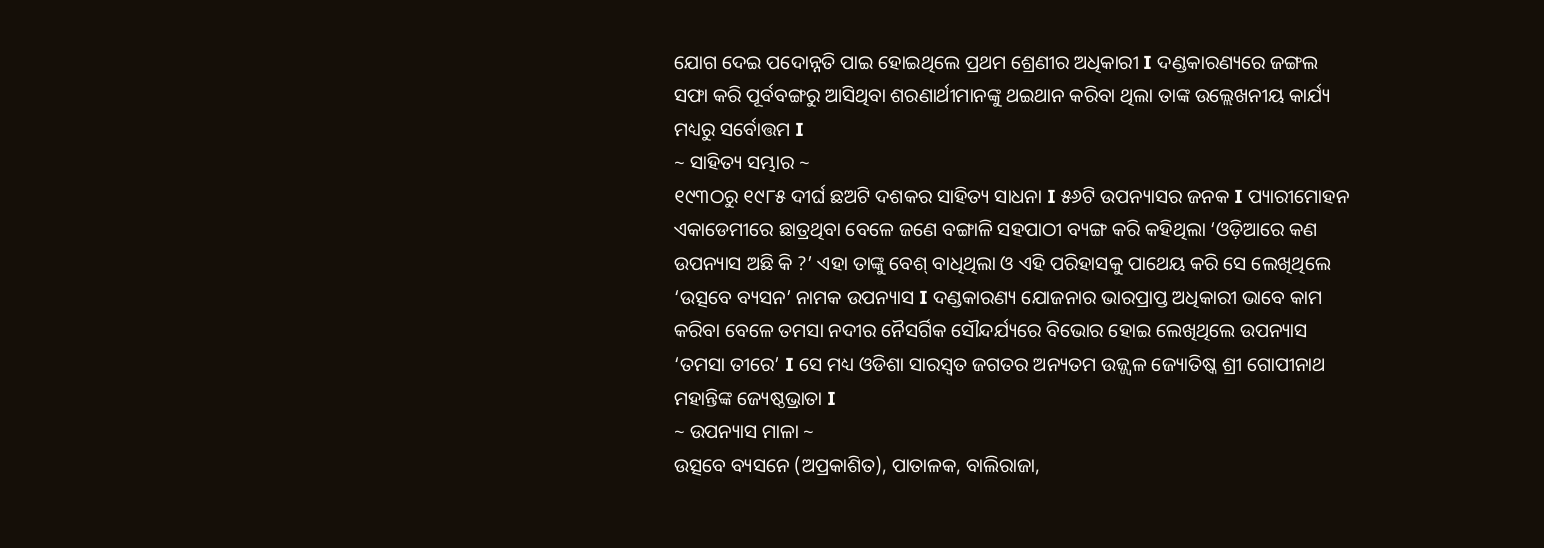ଯୋଗ ଦେଇ ପଦୋନ୍ନତି ପାଇ ହୋଇଥିଲେ ପ୍ରଥମ ଶ୍ରେଣୀର ଅଧିକାରୀ I ଦଣ୍ଡକାରଣ୍ୟରେ ଜଙ୍ଗଲ ସଫା କରି ପୂର୍ବବଙ୍ଗରୁ ଆସିଥିବା ଶରଣାର୍ଥୀମାନଙ୍କୁ ଥଇଥାନ କରିବା ଥିଲା ତାଙ୍କ ଉଲ୍ଲେଖନୀୟ କାର୍ଯ୍ୟ ମଧ୍ୟରୁ ସର୍ବୋତ୍ତମ I
~ ସାହିତ୍ୟ ସମ୍ଭାର ~
୧୯୩ଠରୁ ୧୯୮୫ ଦୀର୍ଘ ଛଅଟି ଦଶକର ସାହିତ୍ୟ ସାଧନା I ୫୬ଟି ଉପନ୍ୟାସର ଜନକ I ପ୍ୟାରୀମୋହନ ଏକାଡେମୀରେ ଛାତ୍ରଥିବା ବେଳେ ଜଣେ ବଙ୍ଗାଳି ସହପାଠୀ ବ୍ୟଙ୍ଗ କରି କହିଥିଲା ‘ଓଡ଼ିଆରେ କଣ ଉପନ୍ୟାସ ଅଛି କି ?’ ଏହା ତାଙ୍କୁ ବେଶ୍ ବାଧିଥିଲା ଓ ଏହି ପରିହାସକୁ ପାଥେୟ କରି ସେ ଲେଖିଥିଲେ ‘ଉତ୍ସବେ ବ୍ୟସନ’ ନାମକ ଉପନ୍ୟାସ I ଦଣ୍ଡକାରଣ୍ୟ ଯୋଜନାର ଭାରପ୍ରାପ୍ତ ଅଧିକାରୀ ଭାବେ କାମ କରିବା ବେଳେ ତମସା ନଦୀର ନୈସର୍ଗିକ ସୌନ୍ଦର୍ଯ୍ୟରେ ବିଭୋର ହୋଇ ଲେଖିଥିଲେ ଉପନ୍ୟାସ ‘ତମସା ତୀରେ’ I ସେ ମଧ୍ୟ ଓଡିଶା ସାରସ୍ୱତ ଜଗତର ଅନ୍ୟତମ ଉଜ୍ଜ୍ୱଳ ଜ୍ୟୋତିଷ୍କ ଶ୍ରୀ ଗୋପୀନାଥ ମହାନ୍ତିଙ୍କ ଜ୍ୟେଷ୍ଠଭ୍ରାତା I
~ ଉପନ୍ୟାସ ମାଳା ~
ଉତ୍ସବେ ବ୍ୟସନେ (ଅପ୍ରକାଶିତ), ପାତାଳକ, ବାଲିରାଜା,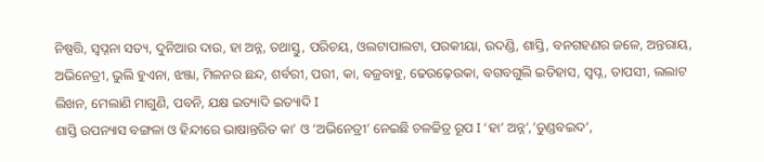ନିଷ୍ପତ୍ତି, ସ୍ବପ୍ନନା ସତ୍ୟ, ଦୁନିଆର ଦାଉ, ହା ଅନ୍ନ, ତଥାସ୍ତୁ, ପରିଚୟ, ଓଲଟାପାଲଟା, ପରକୀୟା, ଉଦଣ୍ଡି, ଶାସ୍ତି, ବନଗହଣର ଜଳେ, ଅନ୍ତରାୟ, ଅଭିନେତ୍ରୀ, ଭୁଲି ହୁଏନା, ଝଞ୍ଜା, ମିଳନର ଛନ୍ଦ, ଶର୍ବରୀ, ପରୀ, କା, ବଜ୍ରବାହୁ, ଢେଉଢ଼େଉକା, ବଗବଗୁଲି ଇତିହାସ, ସ୍ବପ୍ନ, ତାପସୀ, ଲଲାଟ ଲିଖନ, ମେଲାଣି ମାଗୁଣି, ପବନି, ଯକ୍ଷ ଇତ୍ୟାଦି ଇତ୍ୟାଦି I
ଶାସ୍ତି ଉପନ୍ୟାସ ବଙ୍ଗଳା ଓ ହିନ୍ଦୀରେ ଭାଷାନ୍ତରିତ କା’ ଓ ‘ଅଭିନେତ୍ରୀ’ ନେଇଛି ଚଳଚ୍ଚିତ୍ର ରୂପ I ‘ହା’ ଅନ୍ନ’,’ତୁଣ୍ଡବଇଦ’,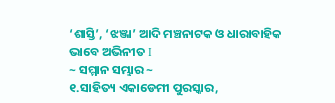‘ଶାସ୍ତି’, ‘ଝଞ୍ଜା’ ଆଦି ମଞ୍ଚନାଟକ ଓ ଧାରାବାହିକ ଭାବେ ଅଭିନୀତ I
~ ସମ୍ମାନ ସମ୍ଭାର ~
୧.ସାହିତ୍ୟ ଏକାଡେମୀ ପୁରସ୍କାର,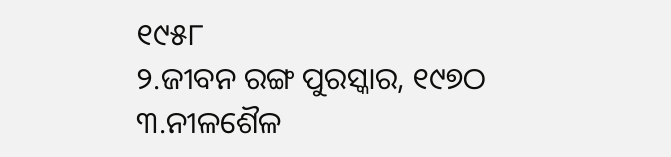୧୯୫୮
୨.ଜୀବନ ରଙ୍ଗ ପୁରସ୍କାର, ୧୯୭ଠ
୩.ନୀଳଶୈଳ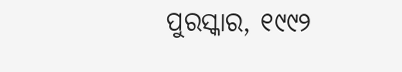ପୁରସ୍କାର, ୧୯୯୨